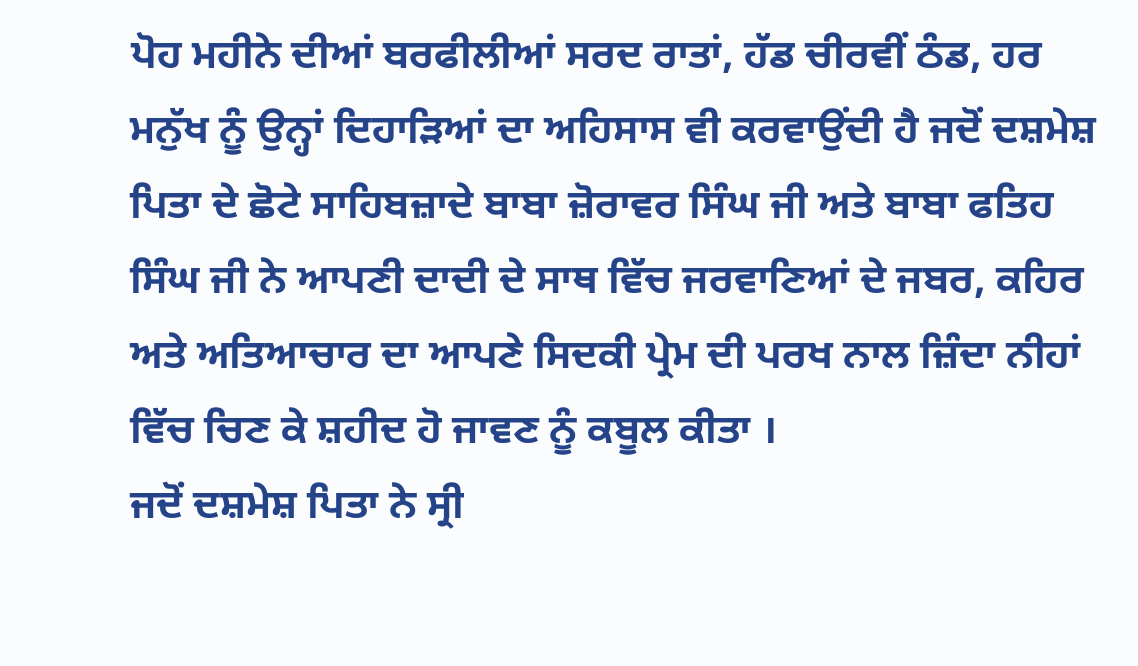ਪੋਹ ਮਹੀਨੇ ਦੀਆਂ ਬਰਫੀਲੀਆਂ ਸਰਦ ਰਾਤਾਂ, ਹੱਡ ਚੀਰਵੀਂ ਠੰਡ, ਹਰ ਮਨੁੱਖ ਨੂੰ ਉਨ੍ਹਾਂ ਦਿਹਾੜਿਆਂ ਦਾ ਅਹਿਸਾਸ ਵੀ ਕਰਵਾਉਂਦੀ ਹੈ ਜਦੋਂ ਦਸ਼ਮੇਸ਼ ਪਿਤਾ ਦੇ ਛੋਟੇ ਸਾਹਿਬਜ਼ਾਦੇ ਬਾਬਾ ਜ਼ੋਰਾਵਰ ਸਿੰਘ ਜੀ ਅਤੇ ਬਾਬਾ ਫਤਿਹ ਸਿੰਘ ਜੀ ਨੇ ਆਪਣੀ ਦਾਦੀ ਦੇ ਸਾਥ ਵਿੱਚ ਜਰਵਾਣਿਆਂ ਦੇ ਜਬਰ, ਕਹਿਰ ਅਤੇ ਅਤਿਆਚਾਰ ਦਾ ਆਪਣੇ ਸਿਦਕੀ ਪ੍ਰੇਮ ਦੀ ਪਰਖ ਨਾਲ ਜ਼ਿੰਦਾ ਨੀਹਾਂ ਵਿੱਚ ਚਿਣ ਕੇ ਸ਼ਹੀਦ ਹੋ ਜਾਵਣ ਨੂੰ ਕਬੂਲ ਕੀਤਾ ।
ਜਦੋਂ ਦਸ਼ਮੇਸ਼ ਪਿਤਾ ਨੇ ਸ੍ਰੀ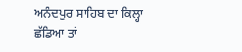ਅਨੰਦਪੁਰ ਸਾਹਿਬ ਦਾ ਕਿਲ੍ਹਾ ਛੱਡਿਆ ਤਾਂ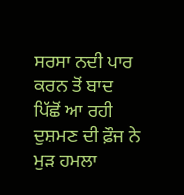ਸਰਸਾ ਨਦੀ ਪਾਰ ਕਰਨ ਤੋਂ ਬਾਦ ਪਿੱਛੋਂ ਆ ਰਹੀ ਦੁਸ਼ਮਣ ਦੀ ਫ਼ੌਜ ਨੇ ਮੁੜ ਹਮਲਾ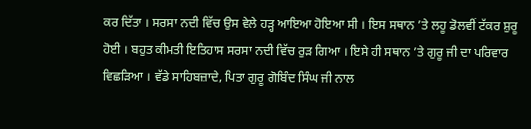ਕਰ ਦਿੱਤਾ । ਸਰਸਾ ਨਦੀ ਵਿੱਚ ਉਸ ਵੇਲੇ ਹੜ੍ਹ ਆਇਆ ਹੋਇਆ ਸੀ । ਇਸ ਸਥਾਨ ’ਤੇ ਲਹੂ ਡੋਲਵੀਂ ਟੱਕਰ ਸ਼ੁਰੂ ਹੋਈ । ਬਹੁਤ ਕੀਮਤੀ ਇਤਿਹਾਸ ਸਰਸਾ ਨਦੀ ਵਿੱਚ ਰੁੜ ਗਿਆ । ਇਸੇ ਹੀ ਸਥਾਨ ’ਤੇ ਗੁਰੂ ਜੀ ਦਾ ਪਰਿਵਾਰ ਵਿਛੜਿਆ । ਵੱਡੇ ਸਾਹਿਬਜ਼ਾਦੇ, ਪਿਤਾ ਗੁਰੂ ਗੋਬਿੰਦ ਸਿੰਘ ਜੀ ਨਾਲ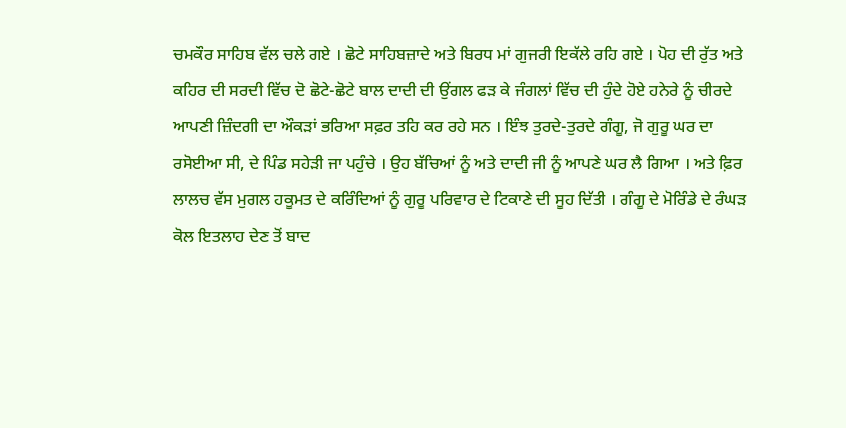ਚਮਕੌਰ ਸਾਹਿਬ ਵੱਲ ਚਲੇ ਗਏ । ਛੋਟੇ ਸਾਹਿਬਜ਼ਾਦੇ ਅਤੇ ਬਿਰਧ ਮਾਂ ਗੁਜਰੀ ਇਕੱਲੇ ਰਹਿ ਗਏ । ਪੋਹ ਦੀ ਰੁੱਤ ਅਤੇ ਕਹਿਰ ਦੀ ਸਰਦੀ ਵਿੱਚ ਦੋ ਛੋਟੇ-ਛੋਟੇ ਬਾਲ ਦਾਦੀ ਦੀ ਉਂਗਲ ਫੜ ਕੇ ਜੰਗਲਾਂ ਵਿੱਚ ਦੀ ਹੁੰਦੇ ਹੋਏ ਹਨੇਰੇ ਨੂੰ ਚੀਰਦੇ ਆਪਣੀ ਜ਼ਿੰਦਗੀ ਦਾ ਔਕੜਾਂ ਭਰਿਆ ਸਫ਼ਰ ਤਹਿ ਕਰ ਰਹੇ ਸਨ । ਇੰਝ ਤੁਰਦੇ-ਤੁਰਦੇ ਗੰਗੂ, ਜੋ ਗੁਰੂ ਘਰ ਦਾ ਰਸੋਈਆ ਸੀ, ਦੇ ਪਿੰਡ ਸਹੇੜੀ ਜਾ ਪਹੁੰਚੇ । ਉਹ ਬੱਚਿਆਂ ਨੂੰ ਅਤੇ ਦਾਦੀ ਜੀ ਨੂੰ ਆਪਣੇ ਘਰ ਲੈ ਗਿਆ । ਅਤੇ ਫ਼ਿਰ ਲਾਲਚ ਵੱਸ ਮੁਗਲ ਹਕੂਮਤ ਦੇ ਕਰਿੰਦਿਆਂ ਨੂੰ ਗੁਰੂ ਪਰਿਵਾਰ ਦੇ ਟਿਕਾਣੇ ਦੀ ਸੂਹ ਦਿੱਤੀ । ਗੰਗੂ ਦੇ ਮੋਰਿੰਡੇ ਦੇ ਰੰਘੜ ਕੋਲ ਇਤਲਾਹ ਦੇਣ ਤੋਂ ਬਾਦ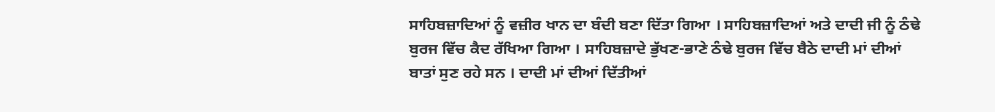ਸਾਹਿਬਜ਼ਾਦਿਆਂ ਨੂੰ ਵਜ਼ੀਰ ਖਾਨ ਦਾ ਬੰਦੀ ਬਣਾ ਦਿੱਤਾ ਗਿਆ । ਸਾਹਿਬਜ਼ਾਦਿਆਂ ਅਤੇ ਦਾਦੀ ਜੀ ਨੂੰ ਠੰਢੇ ਬੁਰਜ ਵਿੱਚ ਕੈਦ ਰੱਖਿਆ ਗਿਆ । ਸਾਹਿਬਜ਼ਾਦੇ ਭੁੱਖਣ-ਭਾਣੇ ਠੰਢੇ ਬੁਰਜ ਵਿੱਚ ਬੈਠੇ ਦਾਦੀ ਮਾਂ ਦੀਆਂ ਬਾਤਾਂ ਸੁਣ ਰਹੇ ਸਨ । ਦਾਦੀ ਮਾਂ ਦੀਆਂ ਦਿੱਤੀਆਂ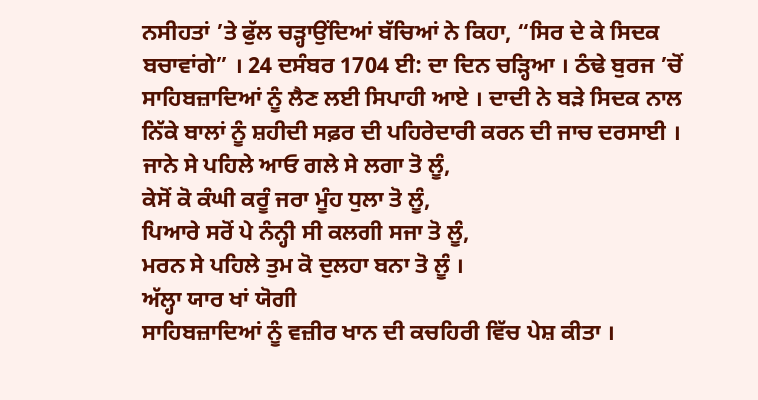ਨਸੀਹਤਾਂ ’ਤੇ ਫੁੱਲ ਚੜ੍ਹਾਉਂਦਿਆਂ ਬੱਚਿਆਂ ਨੇ ਕਿਹਾ, “ਸਿਰ ਦੇ ਕੇ ਸਿਦਕ ਬਚਾਵਾਂਗੇ” । 24 ਦਸੰਬਰ 1704 ਈ: ਦਾ ਦਿਨ ਚੜ੍ਹਿਆ । ਠੰਢੇ ਬੁਰਜ ’ਚੋਂ ਸਾਹਿਬਜ਼ਾਦਿਆਂ ਨੂੰ ਲੈਣ ਲਈ ਸਿਪਾਹੀ ਆਏ । ਦਾਦੀ ਨੇ ਬੜੇ ਸਿਦਕ ਨਾਲ ਨਿੱਕੇ ਬਾਲਾਂ ਨੂੰ ਸ਼ਹੀਦੀ ਸਫ਼ਰ ਦੀ ਪਹਿਰੇਦਾਰੀ ਕਰਨ ਦੀ ਜਾਚ ਦਰਸਾਈ ।
ਜਾਨੇ ਸੇ ਪਹਿਲੇ ਆਓ ਗਲੇ ਸੇ ਲਗਾ ਤੋ ਲੂੰ,
ਕੇਸੋਂ ਕੋ ਕੰਘੀ ਕਰੂੰ ਜਰਾ ਮੂੰਹ ਧੁਲਾ ਤੋ ਲੂੰ,
ਪਿਆਰੇ ਸਰੋਂ ਪੇ ਨੰਨ੍ਹੀ ਸੀ ਕਲਗੀ ਸਜਾ ਤੋ ਲੂੰ,
ਮਰਨ ਸੇ ਪਹਿਲੇ ਤੁਮ ਕੋ ਦੁਲਹਾ ਬਨਾ ਤੋ ਲੂੰ ।
ਅੱਲ੍ਹਾ ਯਾਰ ਖਾਂ ਯੋਗੀ
ਸਾਹਿਬਜ਼ਾਦਿਆਂ ਨੂੰ ਵਜ਼ੀਰ ਖਾਨ ਦੀ ਕਚਹਿਰੀ ਵਿੱਚ ਪੇਸ਼ ਕੀਤਾ ।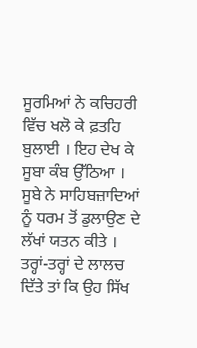ਸੂਰਮਿਆਂ ਨੇ ਕਚਿਹਰੀ ਵਿੱਚ ਖਲੋ ਕੇ ਫ਼ਤਹਿ ਬੁਲਾਈ । ਇਹ ਦੇਖ ਕੇ ਸੂਬਾ ਕੰਬ ਉੱਠਿਆ । ਸੂਬੇ ਨੇ ਸਾਹਿਬਜ਼ਾਦਿਆਂ ਨੂੰ ਧਰਮ ਤੋਂ ਡੁਲਾਉਣ ਦੇ ਲੱਖਾਂ ਯਤਨ ਕੀਤੇ । ਤਰ੍ਹਾਂ-ਤਰ੍ਹਾਂ ਦੇ ਲਾਲਚ ਦਿੱਤੇ ਤਾਂ ਕਿ ਉਹ ਸਿੱਖ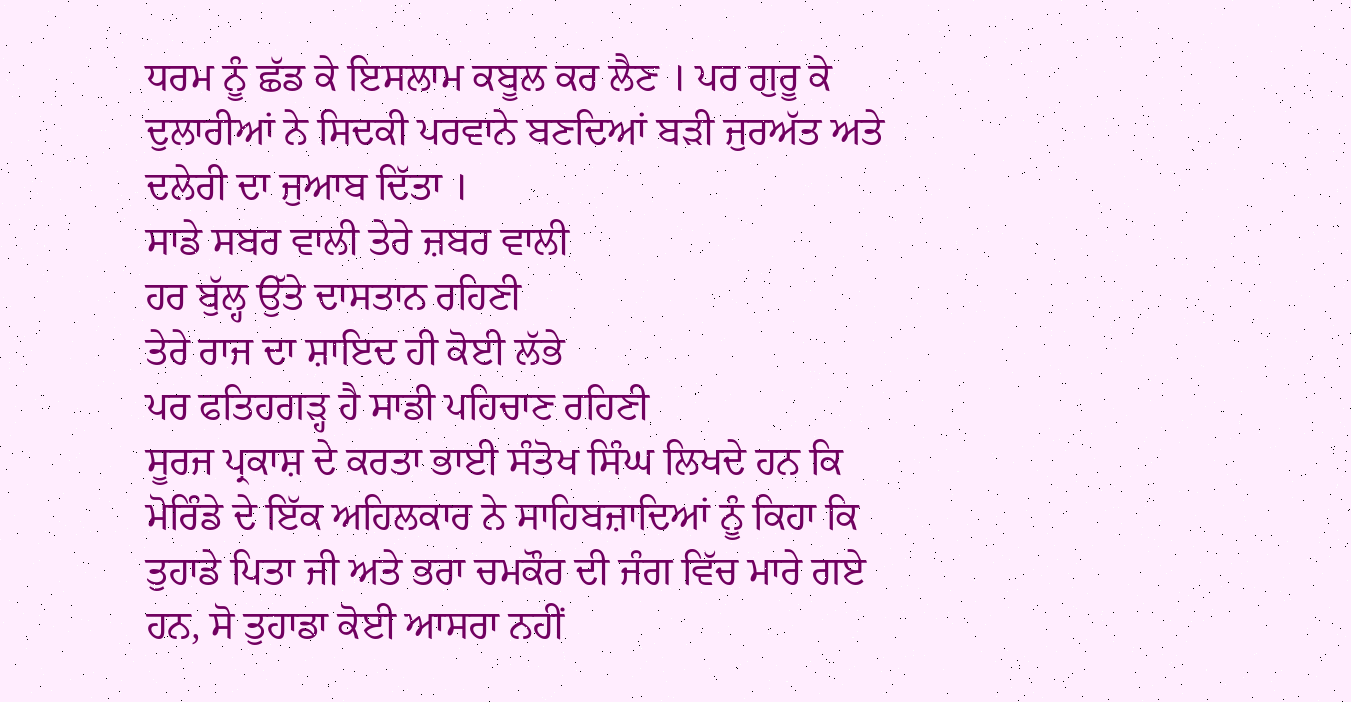ਧਰਮ ਨੂੰ ਛੱਡ ਕੇ ਇਸਲਾਮ ਕਬੂਲ ਕਰ ਲੈਣ । ਪਰ ਗੁਰੂ ਕੇ ਦੁਲਾਰੀਆਂ ਨੇ ਸਿਦਕੀ ਪਰਵਾਨੇ ਬਣਦਿਆਂ ਬੜੀ ਜੁਰਅੱਤ ਅਤੇ ਦਲੇਰੀ ਦਾ ਜੁਆਬ ਦਿੱਤਾ ।
ਸਾਡੇ ਸਬਰ ਵਾਲੀ ਤੇਰੇ ਜ਼ਬਰ ਵਾਲੀ
ਹਰ ਬੁੱਲ੍ਹ ਉੱਤੇ ਦਾਸਤਾਨ ਰਹਿਣੀ
ਤੇਰੇ ਰਾਜ ਦਾ ਸ਼ਾਇਦ ਹੀ ਕੋਈ ਲੱਭੇ
ਪਰ ਫਤਿਹਗੜ੍ਹ ਹੈ ਸਾਡੀ ਪਹਿਚਾਣ ਰਹਿਣੀ
ਸੂਰਜ ਪ੍ਰਕਾਸ਼ ਦੇ ਕਰਤਾ ਭਾਈ ਸੰਤੋਖ ਸਿੰਘ ਲਿਖਦੇ ਹਨ ਕਿ ਮੋਰਿੰਡੇ ਦੇ ਇੱਕ ਅਹਿਲਕਾਰ ਨੇ ਸਾਹਿਬਜ਼ਾਦਿਆਂ ਨੂੰ ਕਿਹਾ ਕਿ ਤੁਹਾਡੇ ਪਿਤਾ ਜੀ ਅਤੇ ਭਰਾ ਚਮਕੌਰ ਦੀ ਜੰਗ ਵਿੱਚ ਮਾਰੇ ਗਏ ਹਨ, ਸੋ ਤੁਹਾਡਾ ਕੋਈ ਆਸਰਾ ਨਹੀਂ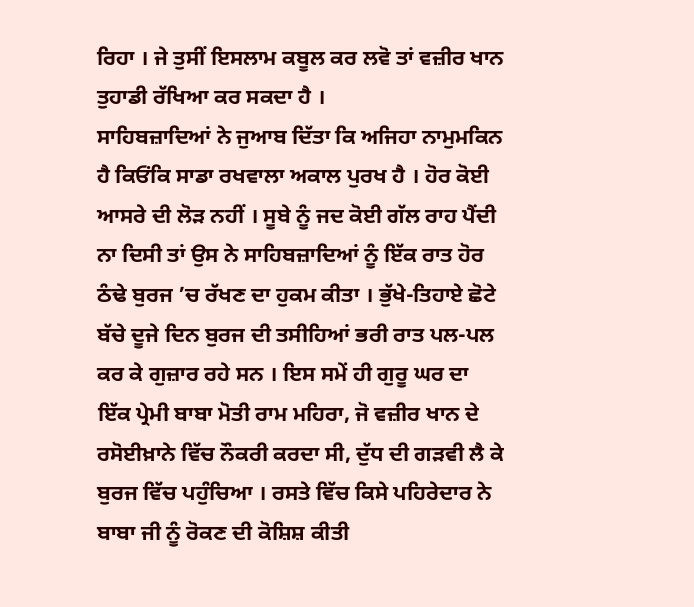ਰਿਹਾ । ਜੇ ਤੁਸੀਂ ਇਸਲਾਮ ਕਬੂਲ ਕਰ ਲਵੋ ਤਾਂ ਵਜ਼ੀਰ ਖਾਨ ਤੁਹਾਡੀ ਰੱਖਿਆ ਕਰ ਸਕਦਾ ਹੈ ।
ਸਾਹਿਬਜ਼ਾਦਿਆਂ ਨੇ ਜੁਆਬ ਦਿੱਤਾ ਕਿ ਅਜਿਹਾ ਨਾਮੁਮਕਿਨ ਹੈ ਕਿਓਂਕਿ ਸਾਡਾ ਰਖਵਾਲਾ ਅਕਾਲ ਪੁਰਖ ਹੈ । ਹੋਰ ਕੋਈ ਆਸਰੇ ਦੀ ਲੋੜ ਨਹੀਂ । ਸੂਬੇ ਨੂੰ ਜਦ ਕੋਈ ਗੱਲ ਰਾਹ ਪੈਂਦੀ ਨਾ ਦਿਸੀ ਤਾਂ ਉਸ ਨੇ ਸਾਹਿਬਜ਼ਾਦਿਆਂ ਨੂੰ ਇੱਕ ਰਾਤ ਹੋਰ ਠੰਢੇ ਬੁਰਜ ’ਚ ਰੱਖਣ ਦਾ ਹੁਕਮ ਕੀਤਾ । ਭੁੱਖੇ-ਤਿਹਾਏ ਛੋਟੇ ਬੱਚੇ ਦੂਜੇ ਦਿਨ ਬੁਰਜ ਦੀ ਤਸੀਹਿਆਂ ਭਰੀ ਰਾਤ ਪਲ-ਪਲ ਕਰ ਕੇ ਗੁਜ਼ਾਰ ਰਹੇ ਸਨ । ਇਸ ਸਮੇਂ ਹੀ ਗੁਰੂ ਘਰ ਦਾ ਇੱਕ ਪ੍ਰੇਮੀ ਬਾਬਾ ਮੋਤੀ ਰਾਮ ਮਹਿਰਾ, ਜੋ ਵਜ਼ੀਰ ਖਾਨ ਦੇ ਰਸੋਈਖ਼ਾਨੇ ਵਿੱਚ ਨੌਕਰੀ ਕਰਦਾ ਸੀ, ਦੁੱਧ ਦੀ ਗੜਵੀ ਲੈ ਕੇ ਬੁਰਜ ਵਿੱਚ ਪਹੁੰਚਿਆ । ਰਸਤੇ ਵਿੱਚ ਕਿਸੇ ਪਹਿਰੇਦਾਰ ਨੇ ਬਾਬਾ ਜੀ ਨੂੰ ਰੋਕਣ ਦੀ ਕੋਸ਼ਿਸ਼ ਕੀਤੀ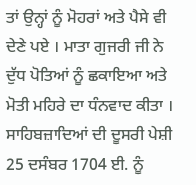ਤਾਂ ਉਨ੍ਹਾਂ ਨੂੰ ਮੋਹਰਾਂ ਅਤੇ ਪੈਸੇ ਵੀ ਦੇਣੇ ਪਏ । ਮਾਤਾ ਗੁਜਰੀ ਜੀ ਨੇ ਦੁੱਧ ਪੋਤਿਆਂ ਨੂੰ ਛਕਾਇਆ ਅਤੇ ਮੋਤੀ ਮਹਿਰੇ ਦਾ ਧੰਨਵਾਦ ਕੀਤਾ ।
ਸਾਹਿਬਜ਼ਾਦਿਆਂ ਦੀ ਦੂਸਰੀ ਪੇਸ਼ੀ 25 ਦਸੰਬਰ 1704 ਈ. ਨੂੰ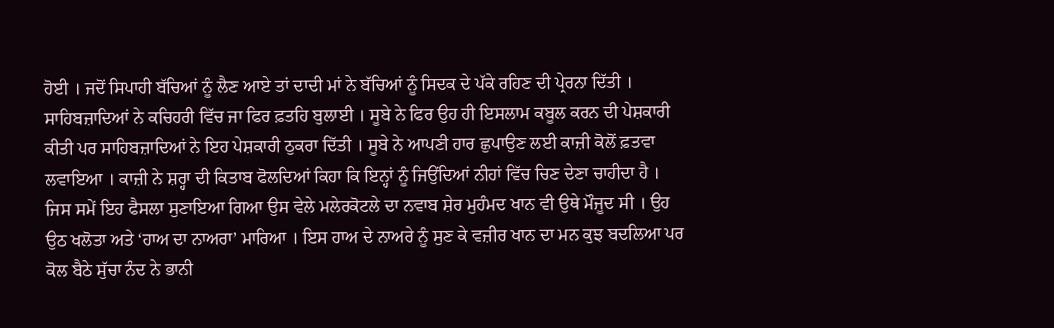ਹੋਈ । ਜਦੋਂ ਸਿਪਾਹੀ ਬੱਚਿਆਂ ਨੂੰ ਲੈਣ ਆਏ ਤਾਂ ਦਾਦੀ ਮਾਂ ਨੇ ਬੱਚਿਆਂ ਨੂੰ ਸਿਦਕ ਦੇ ਪੱਕੇ ਰਹਿਣ ਦੀ ਪ੍ਰੇਰਨਾ ਦਿੱਤੀ । ਸਾਹਿਬਜ਼ਾਦਿਆਂ ਨੇ ਕਚਿਹਰੀ ਵਿੱਚ ਜਾ ਫਿਰ ਫ਼ਤਹਿ ਬੁਲਾਈ । ਸੂਬੇ ਨੇ ਫਿਰ ਉਹ ਹੀ ਇਸਲਾਮ ਕਬੂਲ ਕਰਨ ਦੀ ਪੇਸ਼ਕਾਰੀ ਕੀਤੀ ਪਰ ਸਾਹਿਬਜ਼ਾਦਿਆਂ ਨੇ ਇਹ ਪੇਸ਼ਕਾਰੀ ਠੁਕਰਾ ਦਿੱਤੀ । ਸੂਬੇ ਨੇ ਆਪਣੀ ਹਾਰ ਛੁਪਾਉਣ ਲਈ ਕਾਜ਼ੀ ਕੋਲੋਂ ਫ਼ਤਵਾ ਲਵਾਇਆ । ਕਾਜ਼ੀ ਨੇ ਸ਼ਰ੍ਹਾ ਦੀ ਕਿਤਾਬ ਫੋਲਦਿਆਂ ਕਿਹਾ ਕਿ ਇਨ੍ਹਾਂ ਨੂੰ ਜਿਉਂਦਿਆਂ ਨੀਹਾਂ ਵਿੱਚ ਚਿਣ ਦੇਣਾ ਚਾਹੀਦਾ ਹੈ । ਜਿਸ ਸਮੇਂ ਇਹ ਫੈਸਲਾ ਸੁਣਾਇਆ ਗਿਆ ਉਸ ਵੇਲੇ ਮਲੇਰਕੋਟਲੇ ਦਾ ਨਵਾਬ ਸ਼ੇਰ ਮੁਹੰਮਦ ਖਾਨ ਵੀ ਉਥੇ ਮੌਜੂਦ ਸੀ । ਉਹ ਉਠ ਖਲੋਤਾ ਅਤੇ ‘ਹਾਅ ਦਾ ਨਾਅਰਾ’ ਮਾਰਿਆ । ਇਸ ਹਾਅ ਦੇ ਨਾਅਰੇ ਨੂੰ ਸੁਣ ਕੇ ਵਜ਼ੀਰ ਖਾਨ ਦਾ ਮਨ ਕੁਝ ਬਦਲਿਆ ਪਰ ਕੋਲ ਬੈਠੇ ਸੁੱਚਾ ਨੰਦ ਨੇ ਭਾਨੀ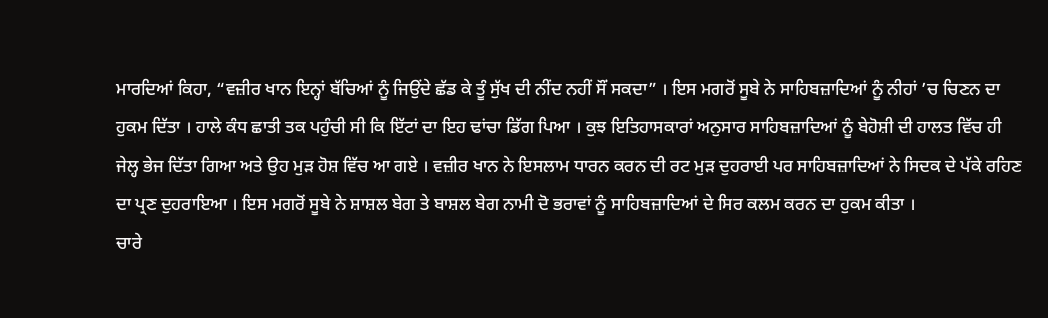ਮਾਰਦਿਆਂ ਕਿਹਾ, “ਵਜ਼ੀਰ ਖਾਨ ਇਨ੍ਹਾਂ ਬੱਚਿਆਂ ਨੂੰ ਜਿਉਂਦੇ ਛੱਡ ਕੇ ਤੂੰ ਸੁੱਖ ਦੀ ਨੀਂਦ ਨਹੀਂ ਸੌਂ ਸਕਦਾ” । ਇਸ ਮਗਰੋਂ ਸੂਬੇ ਨੇ ਸਾਹਿਬਜ਼ਾਦਿਆਂ ਨੂੰ ਨੀਹਾਂ ’ਚ ਚਿਣਨ ਦਾ ਹੁਕਮ ਦਿੱਤਾ । ਹਾਲੇ ਕੰਧ ਛਾਤੀ ਤਕ ਪਹੁੰਚੀ ਸੀ ਕਿ ਇੱਟਾਂ ਦਾ ਇਹ ਢਾਂਚਾ ਡਿੱਗ ਪਿਆ । ਕੁਝ ਇਤਿਹਾਸਕਾਰਾਂ ਅਨੁਸਾਰ ਸਾਹਿਬਜ਼ਾਦਿਆਂ ਨੂੰ ਬੇਹੋਸ਼ੀ ਦੀ ਹਾਲਤ ਵਿੱਚ ਹੀ ਜੇਲ੍ਹ ਭੇਜ ਦਿੱਤਾ ਗਿਆ ਅਤੇ ਉਹ ਮੁੜ ਹੋਸ਼ ਵਿੱਚ ਆ ਗਏ । ਵਜ਼ੀਰ ਖਾਨ ਨੇ ਇਸਲਾਮ ਧਾਰਨ ਕਰਨ ਦੀ ਰਟ ਮੁੜ ਦੁਹਰਾਈ ਪਰ ਸਾਹਿਬਜ਼ਾਦਿਆਂ ਨੇ ਸਿਦਕ ਦੇ ਪੱਕੇ ਰਹਿਣ ਦਾ ਪ੍ਰਣ ਦੁਹਰਾਇਆ । ਇਸ ਮਗਰੋਂ ਸੂਬੇ ਨੇ ਸ਼ਾਸ਼ਲ ਬੇਗ ਤੇ ਬਾਸ਼ਲ ਬੇਗ ਨਾਮੀ ਦੋ ਭਰਾਵਾਂ ਨੂੰ ਸਾਹਿਬਜ਼ਾਦਿਆਂ ਦੇ ਸਿਰ ਕਲਮ ਕਰਨ ਦਾ ਹੁਕਮ ਕੀਤਾ ।
ਚਾਰੇ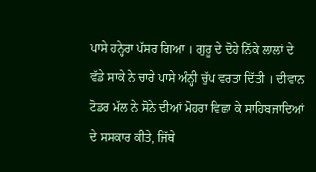ਪਾਸੇ ਹਨ੍ਹੇਰਾ ਪੱਸਰ ਗਿਆ । ਗੁਰੂ ਦੇ ਦੋਹੇ ਨਿੱਕੇ ਲਾਲਾਂ ਦੇ ਵੱਡੇ ਸਾਕੇ ਨੇ ਚਾਰੇ ਪਾਸੇ ਅੰਨ੍ਹੀ ਚੁੱਪ ਵਰਤਾ ਦਿੱਤੀ । ਦੀਵਾਨ ਟੋਡਰ ਮੱਲ ਨੇ ਸੋਨੇ ਦੀਆਂ ਮੋਹਰਾ ਵਿਛਾ ਕੇ ਸਾਹਿਬਜਾਦਿਆਂ ਦੇ ਸਸਕਾਰ ਕੀਤੇ, ਜਿੱਥੇ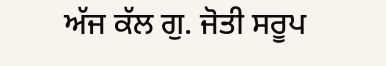ਅੱਜ ਕੱਲ ਗੁ. ਜੋਤੀ ਸਰੂਪ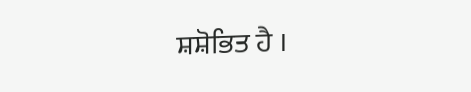ਸ਼ਸ਼ੋਭਿਤ ਹੈ ।